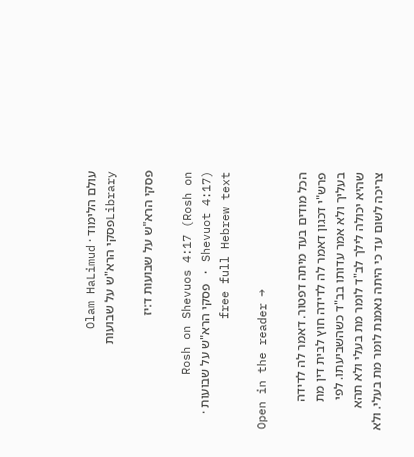עולם הלימוד · Olam HaLimud
Libraryפסקי הרא"ש על שבועות

פסקי הרא"ש על שבועות ד:יז

Rosh on Shevuos 4:17 (Rosh on Shevuot 4:17) · פסקי הרא"ש על שבועות · free full Hebrew text

Open in the reader →

הכל מודים בעד מיתה דפטור. דאמר לה לדידה פרש"י דכגון דאמר לה לדידה חוץ לבית דין מת בעליך ולא אמר עדותו בב"ד כשהשביעתו. לפי שהיא יכולה לילך לב"ד לומר מת בעלי ולא תהא צריכה לשום עד כי היתה נאמנת לומר מת בעלי. ולא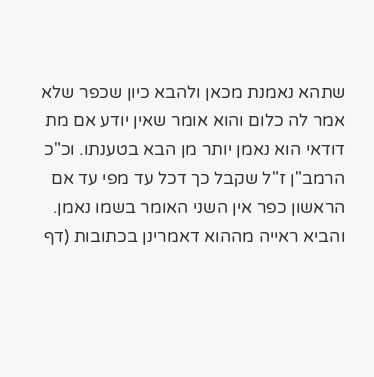שתהא נאמנת מכאן ולהבא כיון שכפר שלא אמר לה כלום והוא אומר שאין יודע אם מת דודאי הוא נאמן יותר מן הבא בטענתו. וכ"כ הרמב"ן ז"ל שקבל כך דכל עד מפי עד אם הראשון כפר אין השני האומר בשמו נאמן. והביא ראייה מההוא דאמרינן בכתובות (דף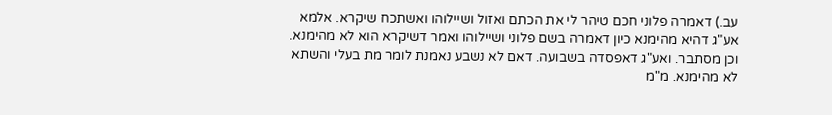עב.) דאמרה פלוני חכם טיהר לי את הכתם ואזול ושיילוהו ואשתכח שיקרא. אלמא אע"ג דהיא מהימנא כיון דאמרה בשם פלוני ושיילוהו ואמר דשיקרא הוא לא מהימנא. וכן מסתבר. ואע"ג דאפסדה בשבועה. דאם לא נשבע נאמנת לומר מת בעלי והשתא לא מהימנא. מ"מ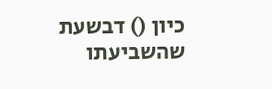כיון () דבשעת שהשביעתו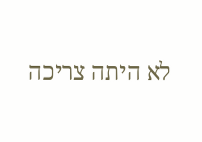לא היתה צריכה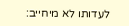לעדותו לא מיחייב: